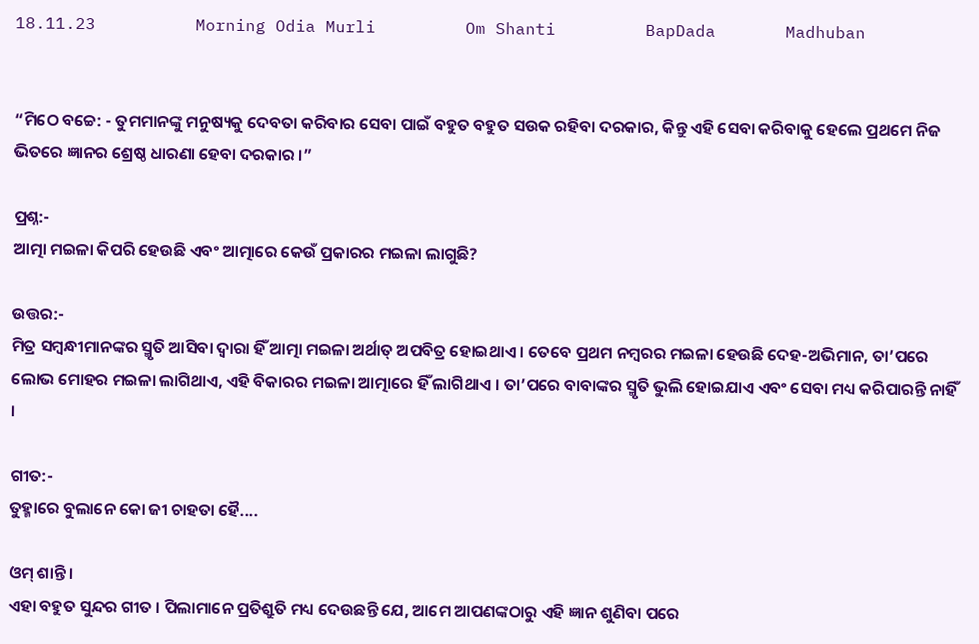18.11.23          Morning Odia Murli         Om Shanti         BapDada       Madhuban


“ମିଠେ ବଚ୍ଚେ: - ତୁମମାନଙ୍କୁ ମନୁଷ୍ୟକୁ ଦେବତା କରିବାର ସେବା ପାଇଁ ବହୁତ ବହୁତ ସଉକ ରହିବା ଦରକାର, କିନ୍ତୁ ଏହି ସେବା କରିବାକୁ ହେଲେ ପ୍ରଥମେ ନିଜ ଭିତରେ ଜ୍ଞାନର ଶ୍ରେଷ୍ଠ ଧାରଣା ହେବା ଦରକାର ।”

ପ୍ରଶ୍ନ:-
ଆତ୍ମା ମଇଳା କିପରି ହେଉଛି ଏବଂ ଆତ୍ମାରେ କେଉଁ ପ୍ରକାରର ମଇଳା ଲାଗୁଛି?

ଉତ୍ତର:-
ମିତ୍ର ସମ୍ବନ୍ଧୀମାନଙ୍କର ସ୍ମୃତି ଆସିବା ଦ୍ୱାରା ହିଁ ଆତ୍ମା ମଇଳା ଅର୍ଥାତ୍ ଅପବିତ୍ର ହୋଇଥାଏ । ତେବେ ପ୍ରଥମ ନମ୍ବରର ମଇଳା ହେଉଛି ଦେହ-ଅଭିମାନ, ତା’ପରେ ଲୋଭ ମୋହର ମଇଳା ଲାଗିଥାଏ, ଏହି ବିକାରର ମଇଳା ଆତ୍ମାରେ ହିଁ ଲାଗିଥାଏ । ତା’ପରେ ବାବାଙ୍କର ସ୍ମୃତି ଭୁଲି ହୋଇଯାଏ ଏବଂ ସେବା ମଧ୍ୟ କରିପାରନ୍ତି ନାହିଁ ।

ଗୀତ:-
ତୁହ୍ମାରେ ବୁଲାନେ କୋ ଜୀ ଚାହତା ହୈ....

ଓମ୍ ଶାନ୍ତି ।
ଏହା ବହୁତ ସୁନ୍ଦର ଗୀତ । ପିଲାମାନେ ପ୍ରତିଶ୍ରୁତି ମଧ୍ୟ ଦେଉଛନ୍ତି ଯେ, ଆମେ ଆପଣଙ୍କଠାରୁ ଏହି ଜ୍ଞାନ ଶୁଣିବା ପରେ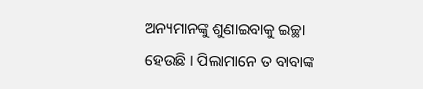ଅନ୍ୟମାନଙ୍କୁ ଶୁଣାଇବାକୁ ଇଚ୍ଛା ହେଉଛି । ପିଲାମାନେ ତ ବାବାଙ୍କ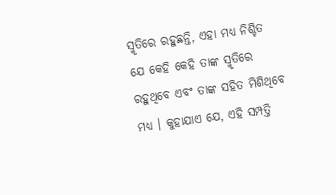ସ୍ମୃତିରେ ରହୁଛନ୍ତି, ଏହା ମଧ୍ୟ ନିଶ୍ଚିତ ଯେ କେହି କେହି ତାଙ୍କ ସ୍ମୃତିରେ ରହୁଥିବେ ଏବଂ ତାଙ୍କ ସହିତ ମିଶିଥିବେ ମଧ୍ୟ । କୁହାଯାଏ ଯେ, ଏହି ସମ୍ପତ୍ତି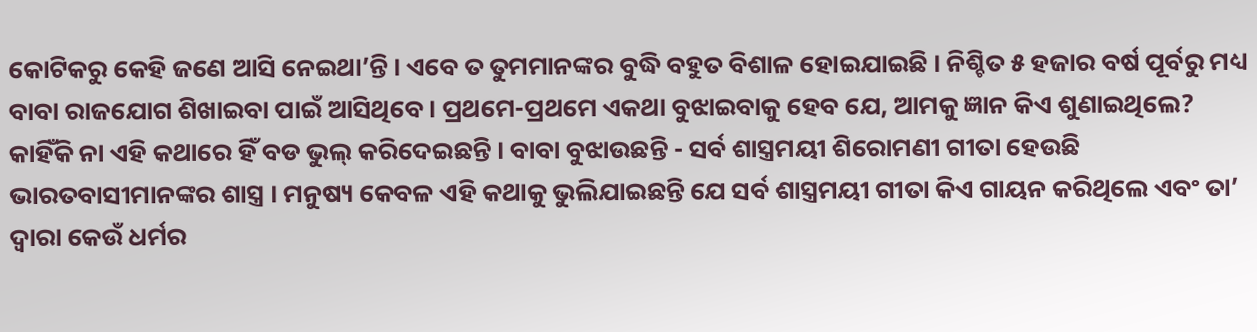କୋଟିକରୁ କେହି ଜଣେ ଆସି ନେଇଥା’ନ୍ତି । ଏବେ ତ ତୁମମାନଙ୍କର ବୁଦ୍ଧି ବହୁତ ବିଶାଳ ହୋଇଯାଇଛି । ନିଶ୍ଚିତ ୫ ହଜାର ବର୍ଷ ପୂର୍ବରୁ ମଧ୍ୟ ବାବା ରାଜଯୋଗ ଶିଖାଇବା ପାଇଁ ଆସିଥିବେ । ପ୍ରଥମେ-ପ୍ରଥମେ ଏକଥା ବୁଝାଇବାକୁ ହେବ ଯେ, ଆମକୁ ଜ୍ଞାନ କିଏ ଶୁଣାଇଥିଲେ? କାହିଁକି ନା ଏହି କଥାରେ ହିଁ ବଡ ଭୁଲ୍ କରିଦେଇଛନ୍ତି । ବାବା ବୁଝାଉଛନ୍ତି - ସର୍ବ ଶାସ୍ତ୍ରମୟୀ ଶିରୋମଣୀ ଗୀତା ହେଉଛି ଭାରତବାସୀମାନଙ୍କର ଶାସ୍ତ୍ର । ମନୁଷ୍ୟ କେବଳ ଏହି କଥାକୁ ଭୁଲିଯାଇଛନ୍ତି ଯେ ସର୍ବ ଶାସ୍ତ୍ରମୟୀ ଗୀତା କିଏ ଗାୟନ କରିଥିଲେ ଏବଂ ତା’ ଦ୍ୱାରା କେଉଁ ଧର୍ମର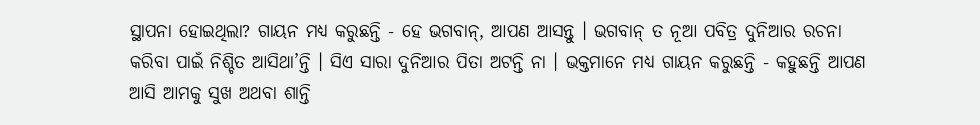ସ୍ଥାପନା ହୋଇଥିଲା? ଗାୟନ ମଧ୍ୟ କରୁଛନ୍ତି - ହେ ଭଗବାନ୍‌, ଆପଣ ଆସନ୍ତୁ । ଭଗବାନ୍ ତ ନୂଆ ପବିତ୍ର ଦୁନିଆର ରଚନା କରିବା ପାଇଁ ନିଶ୍ଚିତ ଆସିଥା’ନ୍ତି । ସିଏ ସାରା ଦୁନିଆର ପିତା ଅଟନ୍ତି ନା । ଭକ୍ତମାନେ ମଧ୍ୟ ଗାୟନ କରୁଛନ୍ତି - କହୁଛନ୍ତି ଆପଣ ଆସି ଆମକୁ ସୁଖ ଅଥବା ଶାନ୍ତି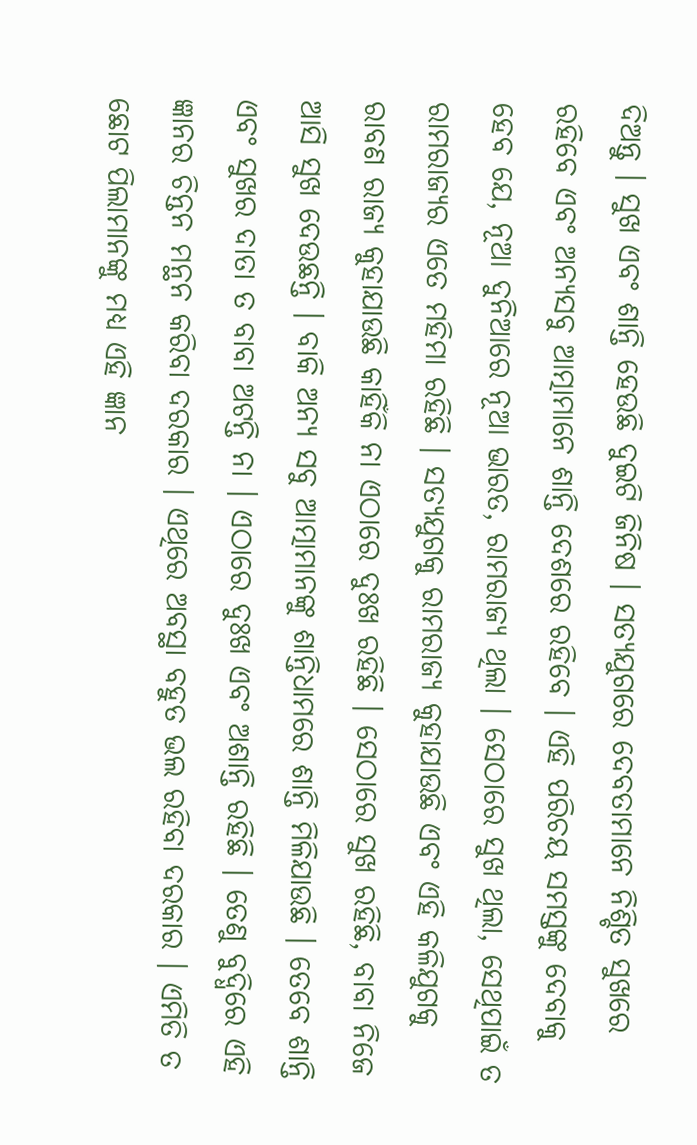ଦିଅନ୍ତୁ । ସୁଖ ଏବଂ ଶାନ୍ତି ହେଉଛି ଦୁଇଟି ଜିନିଷ । ସତ୍ୟଯୁଗରେ ଦେବତାମାନେ ନିଶ୍ଚିତ ସୁଖରେ ରହିବେ ଏବଂ ଅନ୍ୟସବୁ ଆତ୍ମାମାନେ ଶାନ୍ତି ଦେଶରେ ରହିବେ । ଏହି ପରିଚୟ ସମସ୍ତଙ୍କୁ ଦେବାକୁ ହେବ ଯେ, ନୂଆ ଦୁନିଆରେ ନୂଆ ଭାରତ, ରାମରାଜ୍ୟ ଥିଲା । ସେଠାରେ ସୁଖ ଥିଲା, ସେଥିପାଇଁ ତ ରାମରାଜ୍ୟର ଏତେ ମହିମା ରହିଛି । ସତ୍ୟଯୁଗକୁ ରାମରାଜ୍ୟ କୁହାଯାଉଛି ଏବଂ ଏହି କଳିଯୁଗକୁ ରାବଣ ରାଜ୍ୟ କୁହାଯାଉଛି କାହିଁକି ନା ଏଠାରେ ଦୁଃଖ ରହିଛି । ସେଠାରେ ସୁଖ ରହିଛି, ବାବା ନିଜେ ଆସି ସୁଖ ଦେଉଛନ୍ତି । ବାକି ଅନ୍ୟ ସବୁ ଆତ୍ମାମାନଙ୍କୁ ଶାନ୍ତିଧାମରେ ଶାନ୍ତି ମିଳିଯାଉଛି । ତେବେ ଶାନ୍ତି ଏବଂ ସୁଖର ଦାତା ତ ବାବା ଅଟନ୍ତି ନା । ଏଠାରେ ଦୁଃଖ ଏବଂ ଅଶାନ୍ତି ରହିଛି । ତେଣୁ ବୁଦ୍ଧିରେ ଏହି ଜ୍ଞାନର ଚିନ୍ତନ ମନ୍ଥନ କରିବା ଦରକାର । ଏଥିରେ ଅବସ୍ଥା ବହୁତ ଭଲ ରହିବା ଦରକାର । ଏମିତି ତ ଛୋଟ ପିଲାମାନଙ୍କୁ ମଧ୍ୟ ଏହି ଜ୍ଞାନ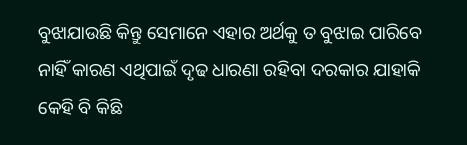ବୁଝାଯାଉଛି କିନ୍ତୁ ସେମାନେ ଏହାର ଅର୍ଥକୁ ତ ବୁଝାଇ ପାରିବେ ନାହିଁ କାରଣ ଏଥିପାଇଁ ଦୃଢ ଧାରଣା ରହିବା ଦରକାର ଯାହାକି କେହି ବି କିଛି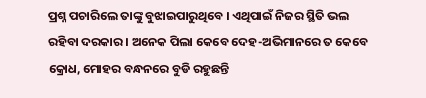ପ୍ରଶ୍ନ ପଚାରିଲେ ତାଙ୍କୁ ବୁଝାଇପାରୁଥିବେ । ଏଥିପାଇଁ ନିଜର ସ୍ଥିତି ଭଲ ରହିବା ଦରକାର । ଅନେକ ପିଲା କେବେ ଦେହ-ଅଭିମାନରେ ତ କେବେ କ୍ରୋଧ, ମୋହର ବନ୍ଧନରେ ବୁଡି ରହୁଛନ୍ତି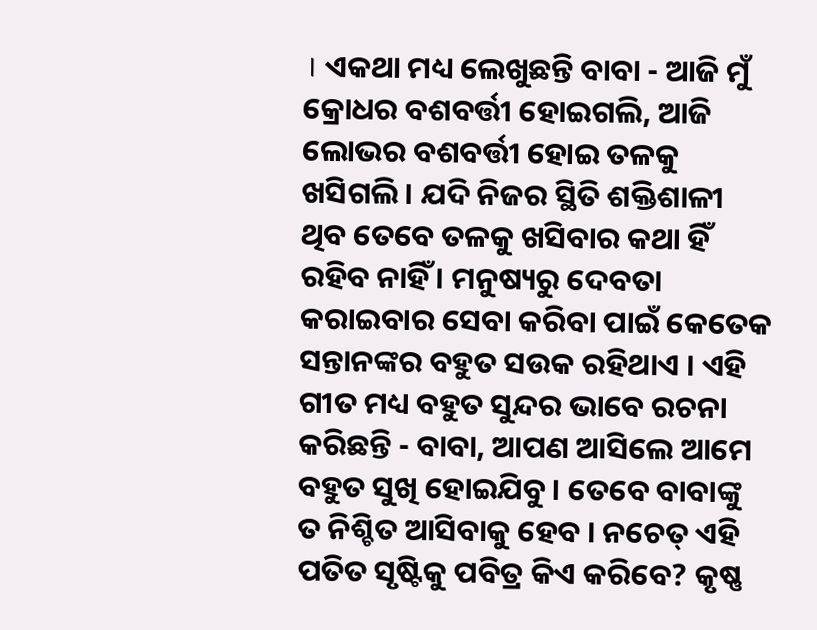। ଏକଥା ମଧ୍ୟ ଲେଖୁଛନ୍ତି ବାବା - ଆଜି ମୁଁ କ୍ରୋଧର ବଶବର୍ତ୍ତୀ ହୋଇଗଲି, ଆଜି ଲୋଭର ବଶବର୍ତ୍ତୀ ହୋଇ ତଳକୁ ଖସିଗଲି । ଯଦି ନିଜର ସ୍ଥିତି ଶକ୍ତିଶାଳୀ ଥିବ ତେବେ ତଳକୁ ଖସିବାର କଥା ହିଁ ରହିବ ନାହିଁ । ମନୁଷ୍ୟରୁ ଦେବତା କରାଇବାର ସେବା କରିବା ପାଇଁ କେତେକ ସନ୍ତାନଙ୍କର ବହୁତ ସଉକ ରହିଥାଏ । ଏହି ଗୀତ ମଧ୍ୟ ବହୁତ ସୁନ୍ଦର ଭାବେ ରଚନା କରିଛନ୍ତି - ବାବା, ଆପଣ ଆସିଲେ ଆମେ ବହୁତ ସୁଖି ହୋଇଯିବୁ । ତେବେ ବାବାଙ୍କୁ ତ ନିଶ୍ଚିତ ଆସିବାକୁ ହେବ । ନଚେତ୍ ଏହି ପତିତ ସୃଷ୍ଟିକୁ ପବିତ୍ର କିଏ କରିବେ? କୃଷ୍ଣ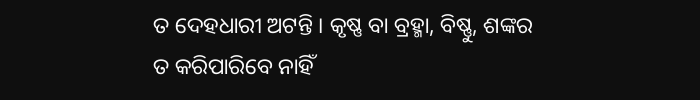ତ ଦେହଧାରୀ ଅଟନ୍ତି । କୃଷ୍ଣ ବା ବ୍ରହ୍ମା, ବିଷ୍ଣୁ, ଶଙ୍କର ତ କରିପାରିବେ ନାହିଁ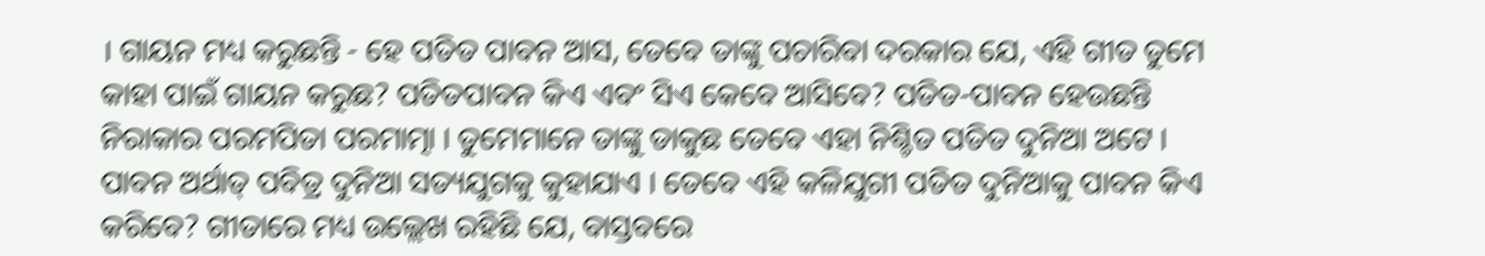। ଗାୟନ ମଧ୍ୟ କରୁଛନ୍ତି - ହେ ପତିତ ପାବନ ଆସ, ତେବେ ତାଙ୍କୁ ପଚାରିବା ଦରକାର ଯେ, ଏହି ଗୀତ ତୁମେ କାହା ପାଇଁ ଗାୟନ କରୁଛ? ପତିତପାବନ କିଏ ଏବଂ ସିଏ କେବେ ଆସିବେ? ପତିତ-ପାବନ ହେଉଛନ୍ତି ନିରାକାର ପରମପିତା ପରମାତ୍ମା । ତୁମେମାନେ ତାଙ୍କୁ ଡାକୁଛ ତେବେ ଏହା ନିଶ୍ଚିତ ପତିତ ଦୁନିଆ ଅଟେ । ପାବନ ଅର୍ଥାତ୍ ପବିତ୍ର ଦୁନିଆ ସତ୍ୟଯୁଗକୁ କୁହାଯାଏ । ତେବେ ଏହି କଳିଯୁଗୀ ପତିତ ଦୁନିଆକୁ ପାବନ କିଏ କରିବେ? ଗୀତାରେ ମଧ୍ୟ ଉଲ୍ଲେଖ ରହିଛି ଯେ, ବାସ୍ତବରେ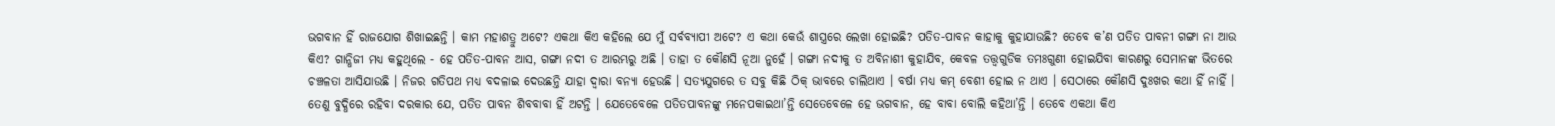ଭଗବାନ ହିଁ ରାଜଯୋଗ ଶିଖାଇଛନ୍ତି । କାମ ମହାଶତ୍ରୁ ଅଟେ? ଏକଥା କିଏ କହିଲେ ଯେ ମୁଁ ସର୍ବବ୍ୟାପୀ ଅଟେ? ଏ କଥା କେଉଁ ଶାସ୍ତ୍ରରେ ଲେଖା ହୋଇଛି? ପତିତ-ପାବନ କାହାକୁ କୁହାଯାଉଛି? ତେବେ କ’ଣ ପତିତ ପାବନୀ ଗଙ୍ଗା ନା ଆଉ କିଏ? ଗାନ୍ଧିଜୀ ମଧ୍ୟ କହୁଥିଲେ - ହେ ପତିତ-ପାବନ ଆସ, ଗଙ୍ଗା ନଦୀ ତ ଆରମ୍ଭରୁ ଅଛି । ତାହା ତ କୌଣସି ନୂଆ ନୁହେଁ । ଗଙ୍ଗା ନଦୀକୁ ତ ଅବିନାଶୀ କୁହାଯିବ, କେବଳ ତତ୍ତ୍ୱଗୁଡିକ ତମଃଗୁଣୀ ହୋଇଯିବା କାରଣରୁ ସେମାନଙ୍କ ଭିତରେ ଚଞ୍ଚଳତା ଆସିଯାଉଛି । ନିଜର ଗତିପଥ ମଧ୍ୟ ବଦଳାଇ ଦେଉଛନ୍ତି ଯାହା ଦ୍ୱାରା ବନ୍ୟା ହେଉଛି । ସତ୍ୟଯୁଗରେ ତ ସବୁ କିଛି ଠିକ୍ ଭାବରେ ଚାଲିଥାଏ । ବର୍ଷା ମଧ୍ୟ କମ୍ ବେଶୀ ହୋଇ ନ ଥାଏ । ସେଠାରେ କୌଣସି ଦୁଃଖର କଥା ହିଁ ନାହିଁ । ତେଣୁ ବୁଦ୍ଧିରେ ରହିବା ଦରକାର ଯେ, ପତିତ ପାବନ ଶିବବାବା ହିଁ ଅଟନ୍ତି । ଯେତେବେଳେ ପତିତପାବନଙ୍କୁ ମନେପକାଇଥା’ନ୍ତି ସେତେବେଳେ ହେ ଭଗବାନ, ହେ ବାବା ବୋଲି କହିଥା’ନ୍ତି । ତେବେ ଏକଥା କିଏ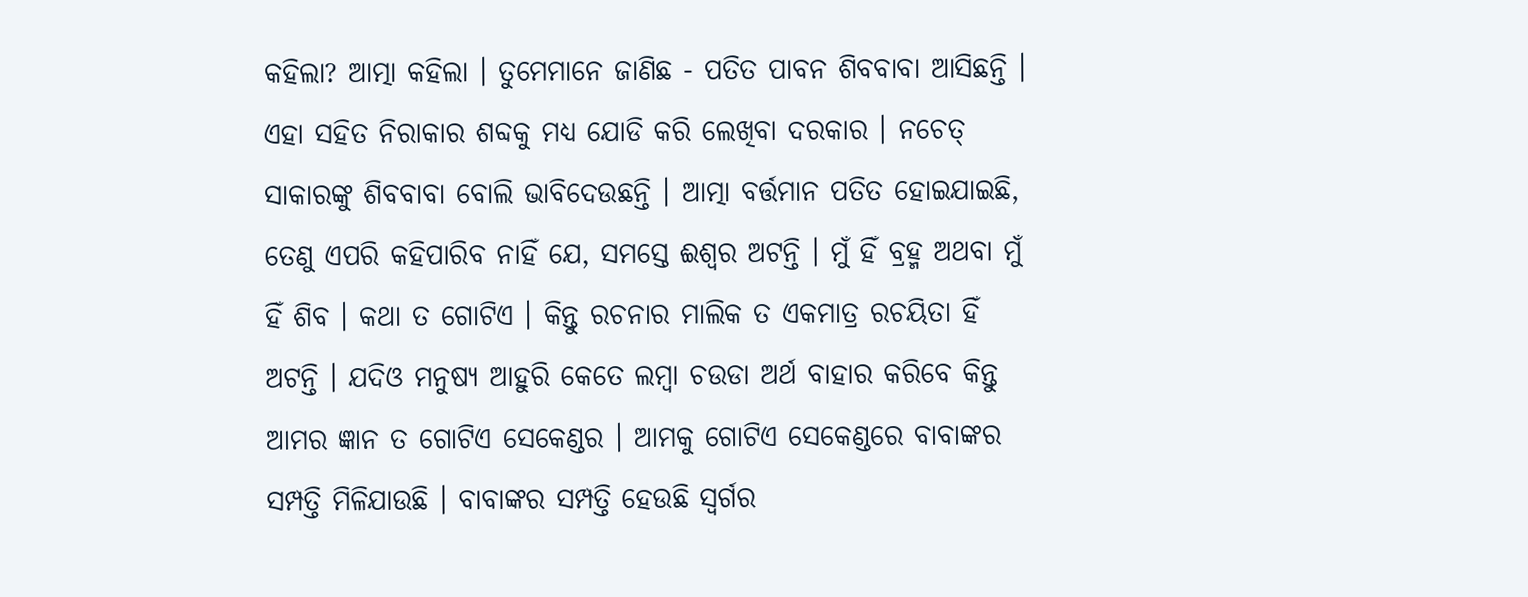କହିଲା? ଆତ୍ମା କହିଲା । ତୁମେମାନେ ଜାଣିଛ - ପତିତ ପାବନ ଶିବବାବା ଆସିଛନ୍ତି । ଏହା ସହିତ ନିରାକାର ଶବ୍ଦକୁ ମଧ୍ୟ ଯୋଡି କରି ଲେଖିବା ଦରକାର । ନଚେତ୍ ସାକାରଙ୍କୁ ଶିବବାବା ବୋଲି ଭାବିଦେଉଛନ୍ତି । ଆତ୍ମା ବର୍ତ୍ତମାନ ପତିତ ହୋଇଯାଇଛି, ତେଣୁ ଏପରି କହିପାରିବ ନାହିଁ ଯେ, ସମସ୍ତେ ଈଶ୍ୱର ଅଟନ୍ତି । ମୁଁ ହିଁ ବ୍ରହ୍ମ ଅଥବା ମୁଁ ହିଁ ଶିବ । କଥା ତ ଗୋଟିଏ । କିନ୍ତୁ ରଚନାର ମାଲିକ ତ ଏକମାତ୍ର ରଚୟିତା ହିଁ ଅଟନ୍ତି । ଯଦିଓ ମନୁଷ୍ୟ ଆହୁରି କେତେ ଲମ୍ବା ଚଉଡା ଅର୍ଥ ବାହାର କରିବେ କିନ୍ତୁ ଆମର ଜ୍ଞାନ ତ ଗୋଟିଏ ସେକେଣ୍ଡର । ଆମକୁ ଗୋଟିଏ ସେକେଣ୍ଡରେ ବାବାଙ୍କର ସମ୍ପତ୍ତି ମିଳିଯାଉଛି । ବାବାଙ୍କର ସମ୍ପତ୍ତି ହେଉଛି ସ୍ୱର୍ଗର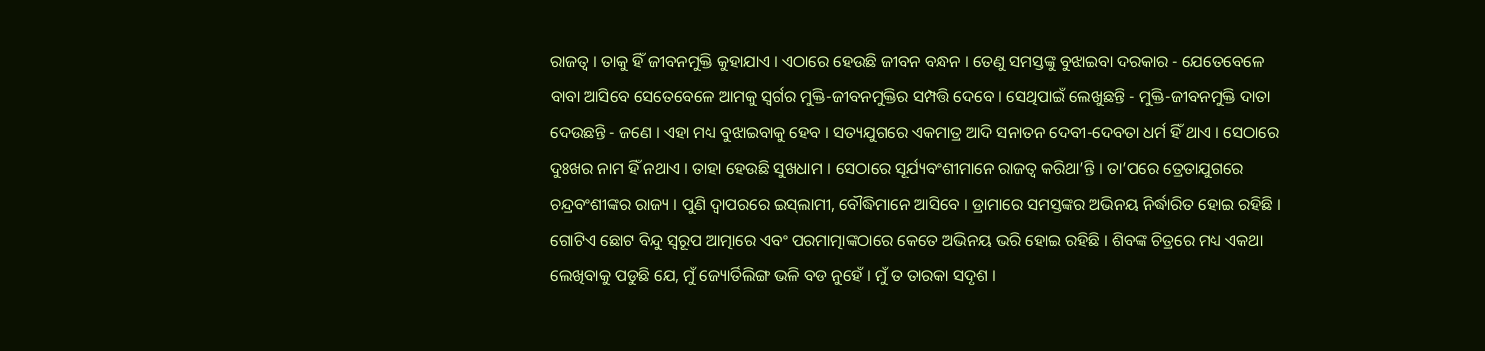ରାଜତ୍ୱ । ତାକୁ ହିଁ ଜୀବନମୁକ୍ତି କୁହାଯାଏ । ଏଠାରେ ହେଉଛି ଜୀବନ ବନ୍ଧନ । ତେଣୁ ସମସ୍ତଙ୍କୁ ବୁଝାଇବା ଦରକାର - ଯେତେବେଳେ ବାବା ଆସିବେ ସେତେବେଳେ ଆମକୁ ସ୍ୱର୍ଗର ମୁକ୍ତି-ଜୀବନମୁକ୍ତିର ସମ୍ପତ୍ତି ଦେବେ । ସେଥିପାଇଁ ଲେଖୁଛନ୍ତି - ମୁକ୍ତି-ଜୀବନମୁକ୍ତି ଦାତା ଦେଉଛନ୍ତି - ଜଣେ । ଏହା ମଧ୍ୟ ବୁଝାଇବାକୁ ହେବ । ସତ୍ୟଯୁଗରେ ଏକମାତ୍ର ଆଦି ସନାତନ ଦେବୀ-ଦେବତା ଧର୍ମ ହିଁ ଥାଏ । ସେଠାରେ ଦୁଃଖର ନାମ ହିଁ ନଥାଏ । ତାହା ହେଉଛି ସୁଖଧାମ । ସେଠାରେ ସୂର୍ଯ୍ୟବଂଶୀମାନେ ରାଜତ୍ୱ କରିଥା’ନ୍ତି । ତା’ପରେ ତ୍ରେତାଯୁଗରେ ଚନ୍ଦ୍ରବଂଶୀଙ୍କର ରାଜ୍ୟ । ପୁଣି ଦ୍ୱାପରରେ ଇସ୍‌ଲାମୀ, ବୌଦ୍ଧିମାନେ ଆସିବେ । ଡ୍ରାମାରେ ସମସ୍ତଙ୍କର ଅଭିନୟ ନିର୍ଦ୍ଧାରିତ ହୋଇ ରହିଛି । ଗୋଟିଏ ଛୋଟ ବିନ୍ଦୁ ସ୍ୱରୂପ ଆତ୍ମାରେ ଏବଂ ପରମାତ୍ମାଙ୍କଠାରେ କେତେ ଅଭିନୟ ଭରି ହୋଇ ରହିଛି । ଶିବଙ୍କ ଚିତ୍ରରେ ମଧ୍ୟ ଏକଥା ଲେଖିବାକୁ ପଡୁଛି ଯେ, ମୁଁ ଜ୍ୟୋର୍ତିଲିଙ୍ଗ ଭଳି ବଡ ନୁହେଁ । ମୁଁ ତ ତାରକା ସଦୃଶ ।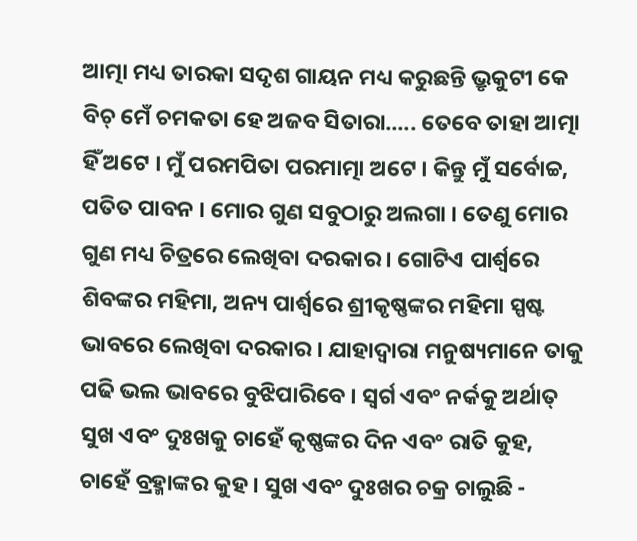ଆତ୍ମା ମଧ୍ୟ ତାରକା ସଦୃଶ ଗାୟନ ମଧ୍ୟ କରୁଛନ୍ତି ଭ୍ରୃକୁଟୀ କେ ବିଚ୍ ମେଁ ଚମକତା ହେ ଅଜବ ସିତାରା..... ତେବେ ତାହା ଆତ୍ମା ହିଁ ଅଟେ । ମୁଁ ପରମପିତା ପରମାତ୍ମା ଅଟେ । କିନ୍ତୁ ମୁଁ ସର୍ବୋଚ୍ଚ, ପତିତ ପାବନ । ମୋର ଗୁଣ ସବୁଠାରୁ ଅଲଗା । ତେଣୁ ମୋର ଗୁଣ ମଧ୍ୟ ଚିତ୍ରରେ ଲେଖିବା ଦରକାର । ଗୋଟିଏ ପାର୍ଶ୍ଵରେ ଶିବଙ୍କର ମହିମା, ଅନ୍ୟ ପାର୍ଶ୍ଵରେ ଶ୍ରୀକୃଷ୍ଣଙ୍କର ମହିମା ସ୍ପଷ୍ଟ ଭାବରେ ଲେଖିବା ଦରକାର । ଯାହାଦ୍ୱାରା ମନୁଷ୍ୟମାନେ ତାକୁ ପଢି ଭଲ ଭାବରେ ବୁଝିପାରିବେ । ସ୍ୱର୍ଗ ଏବଂ ନର୍କକୁ ଅର୍ଥାତ୍ ସୁଖ ଏବଂ ଦୁଃଖକୁ ଚାହେଁ କୃଷ୍ଣଙ୍କର ଦିନ ଏବଂ ରାତି କୁହ, ଚାହେଁ ବ୍ରହ୍ମାଙ୍କର କୁହ । ସୁଖ ଏବଂ ଦୁଃଖର ଚକ୍ର ଚାଲୁଛି -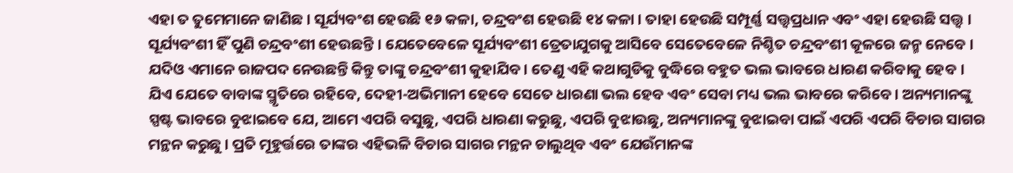ଏହା ତ ତୁମେମାନେ ଜାଣିଛ । ସୂର୍ଯ୍ୟବଂଶ ହେଉଛି ୧୬ କଳା, ଚନ୍ଦ୍ରବଂଶ ହେଉଛି ୧୪ କଳା । ତାହା ହେଉଛି ସମ୍ପୂର୍ଣ୍ଣ ସତ୍ତ୍ୱପ୍ରଧାନ ଏବଂ ଏହା ହେଉଛି ସତ୍ତ୍ୱ । ସୂର୍ଯ୍ୟବଂଶୀ ହିଁ ପୁଣି ଚନ୍ଦ୍ରବଂଶୀ ହେଉଛନ୍ତି । ଯେତେବେଳେ ସୂର୍ଯ୍ୟବଂଶୀ ତ୍ରେତାଯୁଗକୁ ଆସିବେ ସେତେବେଳେ ନିଶ୍ଚିତ ଚନ୍ଦ୍ରବଂଶୀ କୂଳରେ ଜନ୍ମ ନେବେ । ଯଦିଓ ଏମାନେ ରାଜପଦ ନେଉଛନ୍ତି କିନ୍ତୁ ତାଙ୍କୁ ଚନ୍ଦ୍ରବଂଶୀ କୁହାଯିବ । ତେଣୁ ଏହି କଥାଗୁଡିକୁ ବୁଦ୍ଧିରେ ବହୁତ ଭଲ ଭାବରେ ଧାରଣ କରିବାକୁ ହେବ । ଯିଏ ଯେତେ ବାବାଙ୍କ ସ୍ମୃତିରେ ରହିବେ, ଦେହୀ-ଅଭିମାନୀ ହେବେ ସେତେ ଧାରଣା ଭଲ ହେବ ଏବଂ ସେବା ମଧ୍ୟ ଭଲ ଭାବରେ କରିବେ । ଅନ୍ୟମାନଙ୍କୁ ସ୍ପଷ୍ଟ ଭାବରେ ବୁଝାଇବେ ଯେ, ଆମେ ଏପରି ବସୁଛୁ, ଏପରି ଧାରଣା କରୁଛୁ, ଏପରି ବୁଝାଉଛୁ, ଅନ୍ୟମାନଙ୍କୁ ବୁଝାଇବା ପାଇଁ ଏପରି ଏପରି ବିଚାର ସାଗର ମନ୍ଥନ କରୁଛୁ । ପ୍ରତି ମୂହୁର୍ତ୍ତରେ ତାଙ୍କର ଏହିଭଳି ବିଚାର ସାଗର ମନ୍ଥନ ଚାଲୁଥିବ ଏବଂ ଯେଉଁମାନଙ୍କ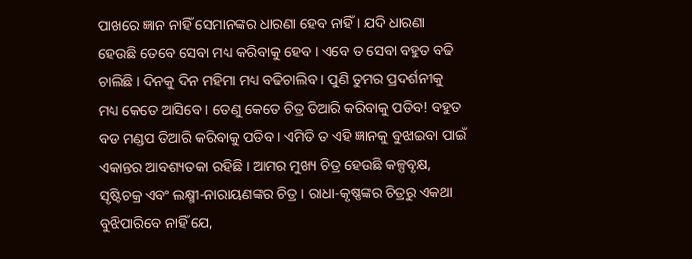ପାଖରେ ଜ୍ଞାନ ନାହିଁ ସେମାନଙ୍କର ଧାରଣା ହେବ ନାହିଁ । ଯଦି ଧାରଣା ହେଉଛି ତେବେ ସେବା ମଧ୍ୟ କରିବାକୁ ହେବ । ଏବେ ତ ସେବା ବହୁତ ବଢି ଚାଲିଛି । ଦିନକୁ ଦିନ ମହିମା ମଧ୍ୟ ବଢିଚାଲିବ । ପୁଣି ତୁମର ପ୍ରଦର୍ଶନୀକୁ ମଧ୍ୟ କେତେ ଆସିବେ । ତେଣୁ କେତେ ଚିତ୍ର ତିଆରି କରିବାକୁ ପଡିବ! ବହୁତ ବଡ ମଣ୍ଡପ ତିଆରି କରିବାକୁ ପଡିବ । ଏମିତି ତ ଏହି ଜ୍ଞାନକୁ ବୁଝାଇବା ପାଇଁ ଏକାନ୍ତର ଆବଶ୍ୟତକା ରହିଛି । ଆମର ମୁଖ୍ୟ ଚିତ୍ର ହେଉଛି କଳ୍ପବୃକ୍ଷ, ସୃଷ୍ଟିଚକ୍ର ଏବଂ ଲକ୍ଷ୍ମୀ-ନାରାୟଣଙ୍କର ଚିତ୍ର । ରାଧା-କୃଷ୍ଣଙ୍କର ଚିତ୍ରରୁ ଏକଥା ବୁଝିପାରିବେ ନାହିଁ ଯେ,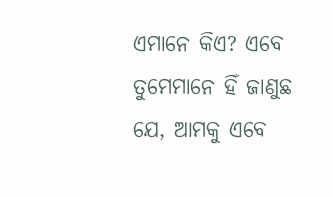ଏମାନେ କିଏ? ଏବେ ତୁମେମାନେ ହିଁ ଜାଣୁଛ ଯେ, ଆମକୁ ଏବେ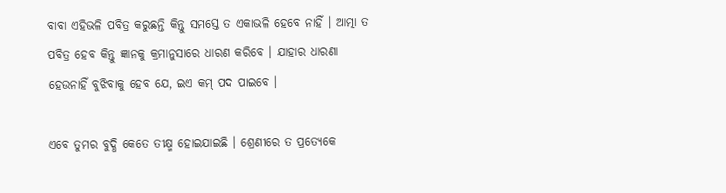ବାବା ଏହିଭଳି ପବିତ୍ର କରୁଛନ୍ତି କିନ୍ତୁ ସମସ୍ତେ ତ ଏକାଭଳି ହେବେ ନାହିଁ । ଆତ୍ମା ତ ପବିତ୍ର ହେବ କିନ୍ତୁ ଜ୍ଞାନକୁ କ୍ରମାନୁସାରେ ଧାରଣ କରିବେ । ଯାହାର ଧାରଣା ହେଉନାହିଁ ବୁଝିବାକୁ ହେବ ଯେ, ଇଏ କମ୍ ପଦ ପାଇବେ ।

ଏବେ ତୁମର ବୁଦ୍ଧି କେତେ ତୀକ୍ଷ୍ମ ହୋଇଯାଇଛି । ଶ୍ରେଣୀରେ ତ ପ୍ରତ୍ୟେକେ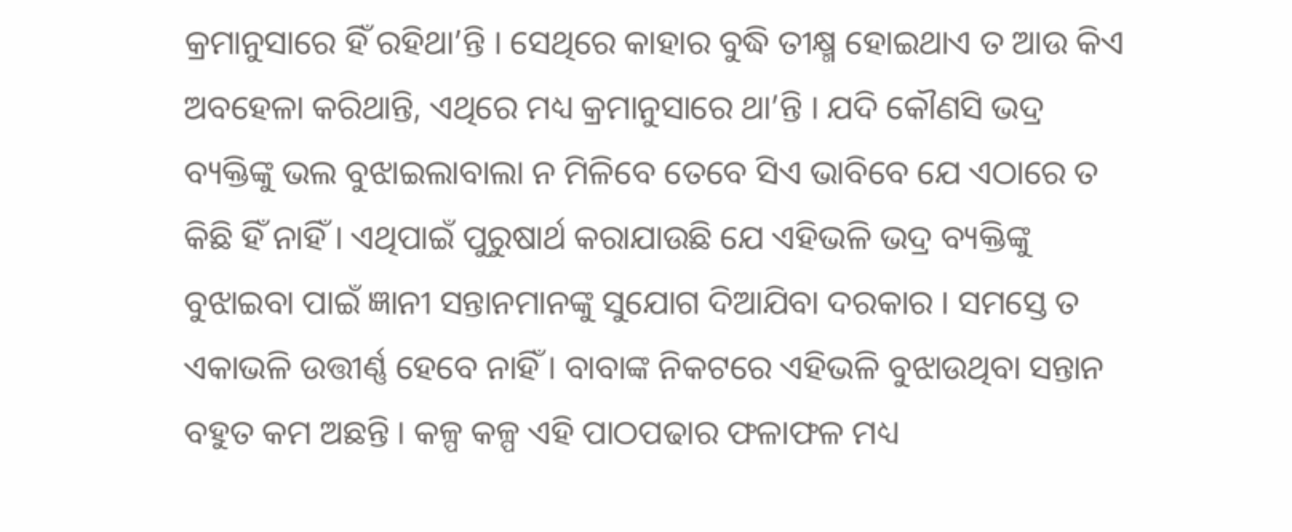କ୍ରମାନୁସାରେ ହିଁ ରହିଥା’ନ୍ତି । ସେଥିରେ କାହାର ବୁଦ୍ଧି ତୀକ୍ଷ୍ମ ହୋଇଥାଏ ତ ଆଉ କିଏ ଅବହେଳା କରିଥାନ୍ତି, ଏଥିରେ ମଧ୍ୟ କ୍ରମାନୁସାରେ ଥା’ନ୍ତି । ଯଦି କୌଣସି ଭଦ୍ର ବ୍ୟକ୍ତିଙ୍କୁ ଭଲ ବୁଝାଇଲାବାଲା ନ ମିଳିବେ ତେବେ ସିଏ ଭାବିବେ ଯେ ଏଠାରେ ତ କିଛି ହିଁ ନାହିଁ । ଏଥିପାଇଁ ପୁରୁଷାର୍ଥ କରାଯାଉଛି ଯେ ଏହିଭଳି ଭଦ୍ର ବ୍ୟକ୍ତିଙ୍କୁ ବୁଝାଇବା ପାଇଁ ଜ୍ଞାନୀ ସନ୍ତାନମାନଙ୍କୁ ସୁଯୋଗ ଦିଆଯିବା ଦରକାର । ସମସ୍ତେ ତ ଏକାଭଳି ଉତ୍ତୀର୍ଣ୍ଣ ହେବେ ନାହିଁ । ବାବାଙ୍କ ନିକଟରେ ଏହିଭଳି ବୁଝାଉଥିବା ସନ୍ତାନ ବହୁତ କମ ଅଛନ୍ତି । କଳ୍ପ କଳ୍ପ ଏହି ପାଠପଢାର ଫଳାଫଳ ମଧ୍ୟ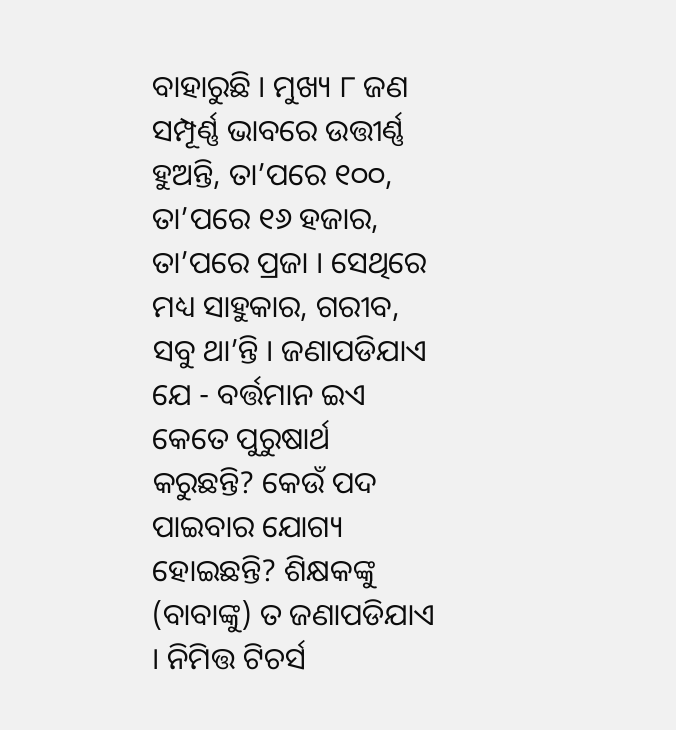ବାହାରୁଛି । ମୁଖ୍ୟ ୮ ଜଣ ସମ୍ପୂର୍ଣ୍ଣ ଭାବରେ ଉତ୍ତୀର୍ଣ୍ଣ ହୁଅନ୍ତି, ତା’ପରେ ୧୦୦, ତା’ପରେ ୧୬ ହଜାର, ତା’ପରେ ପ୍ରଜା । ସେଥିରେ ମଧ୍ୟ ସାହୁକାର, ଗରୀବ, ସବୁ ଥା’ନ୍ତି । ଜଣାପଡିଯାଏ ଯେ - ବର୍ତ୍ତମାନ ଇଏ କେତେ ପୁରୁଷାର୍ଥ କରୁଛନ୍ତି? କେଉଁ ପଦ ପାଇବାର ଯୋଗ୍ୟ ହୋଇଛନ୍ତି? ଶିକ୍ଷକଙ୍କୁ (ବାବାଙ୍କୁ) ତ ଜଣାପଡିଯାଏ । ନିମିତ୍ତ ଟିଚର୍ସ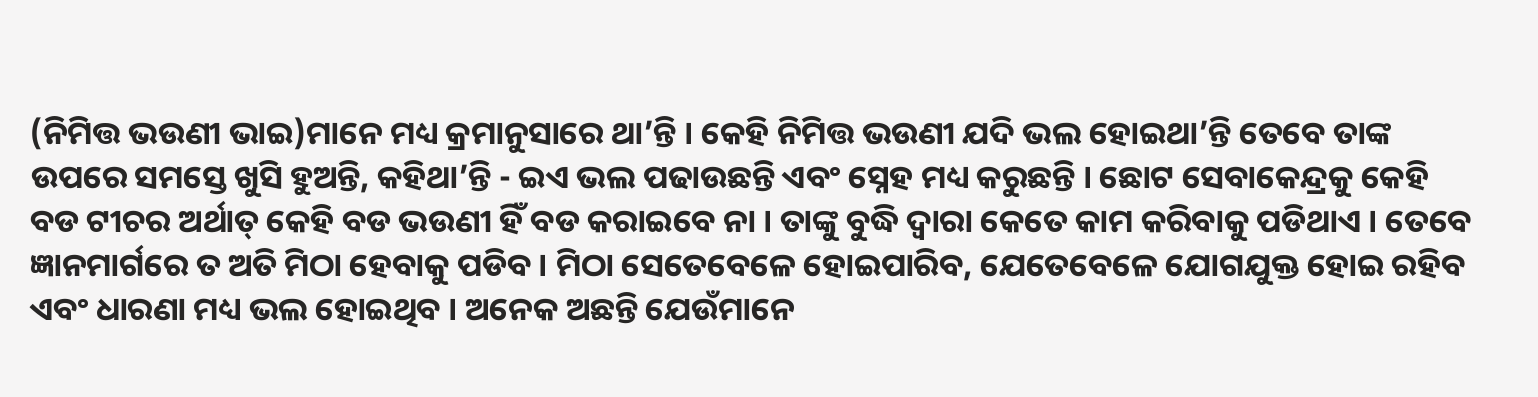(ନିମିତ୍ତ ଭଉଣୀ ଭାଇ)ମାନେ ମଧ୍ୟ କ୍ରମାନୁସାରେ ଥା’ନ୍ତି । କେହି ନିମିତ୍ତ ଭଉଣୀ ଯଦି ଭଲ ହୋଇଥା’ନ୍ତି ତେବେ ତାଙ୍କ ଉପରେ ସମସ୍ତେ ଖୁସି ହୁଅନ୍ତି, କହିଥା’ନ୍ତି - ଇଏ ଭଲ ପଢାଉଛନ୍ତି ଏବଂ ସ୍ନେହ ମଧ୍ୟ କରୁଛନ୍ତି । ଛୋଟ ସେବାକେନ୍ଦ୍ରକୁ କେହି ବଡ ଟୀଚର ଅର୍ଥାତ୍ କେହି ବଡ ଭଉଣୀ ହିଁ ବଡ କରାଇବେ ନା । ତାଙ୍କୁ ବୁଦ୍ଧି ଦ୍ୱାରା କେତେ କାମ କରିବାକୁ ପଡିଥାଏ । ତେବେ ଜ୍ଞାନମାର୍ଗରେ ତ ଅତି ମିଠା ହେବାକୁ ପଡିବ । ମିଠା ସେତେବେଳେ ହୋଇପାରିବ, ଯେତେବେଳେ ଯୋଗଯୁକ୍ତ ହୋଇ ରହିବ ଏବଂ ଧାରଣା ମଧ୍ୟ ଭଲ ହୋଇଥିବ । ଅନେକ ଅଛନ୍ତି ଯେଉଁମାନେ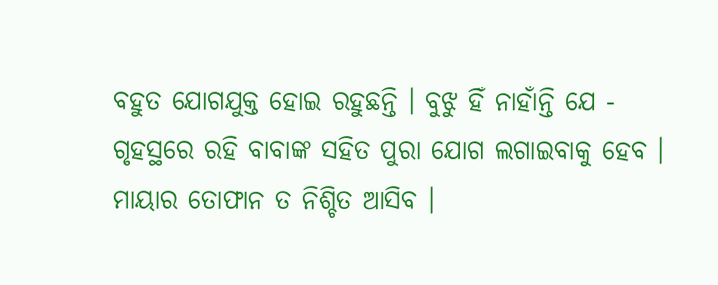ବହୁତ ଯୋଗଯୁକ୍ତ ହୋଇ ରହୁଛନ୍ତି । ବୁଝୁ ହିଁ ନାହାଁନ୍ତି ଯେ - ଗୃହସ୍ଥରେ ରହି ବାବାଙ୍କ ସହିତ ପୁରା ଯୋଗ ଲଗାଇବାକୁ ହେବ । ମାୟାର ତୋଫାନ ତ ନିଶ୍ଚିତ ଆସିବ ।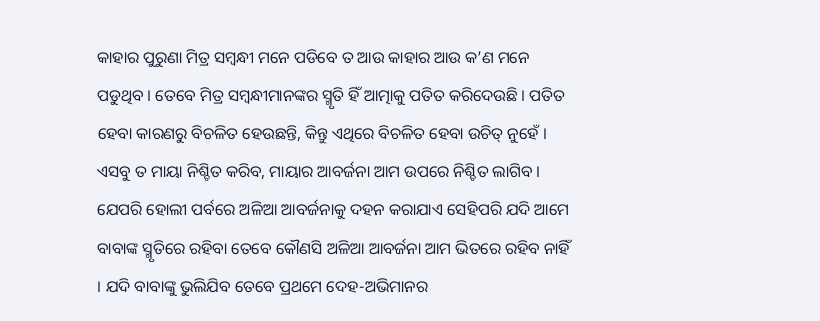କାହାର ପୁରୁଣା ମିତ୍ର ସମ୍ବନ୍ଧୀ ମନେ ପଡିବେ ତ ଆଉ କାହାର ଆଉ କ’ଣ ମନେ ପଡୁଥିବ । ତେବେ ମିତ୍ର ସମ୍ବନ୍ଧୀମାନଙ୍କର ସ୍ମୃତି ହିଁ ଆତ୍ମାକୁ ପତିତ କରିଦେଉଛି । ପତିତ ହେବା କାରଣରୁ ବିଚଳିତ ହେଉଛନ୍ତି, କିନ୍ତୁ ଏଥିରେ ବିଚଳିତ ହେବା ଉଚିତ୍ ନୁହେଁ । ଏସବୁ ତ ମାୟା ନିଶ୍ଚିତ କରିବ, ମାୟାର ଆବର୍ଜନା ଆମ ଉପରେ ନିଶ୍ଚିତ ଲାଗିବ । ଯେପରି ହୋଲୀ ପର୍ବରେ ଅଳିଆ ଆବର୍ଜନାକୁ ଦହନ କରାଯାଏ ସେହିପରି ଯଦି ଆମେ ବାବାଙ୍କ ସ୍ମୃତିରେ ରହିବା ତେବେ କୌଣସି ଅଳିଆ ଆବର୍ଜନା ଆମ ଭିତରେ ରହିବ ନାହିଁ । ଯଦି ବାବାଙ୍କୁ ଭୁଲିଯିବ ତେବେ ପ୍ରଥମେ ଦେହ-ଅଭିମାନର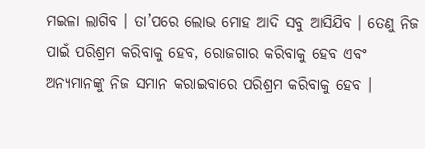ମଇଳା ଲାଗିବ । ତା’ପରେ ଲୋଭ ମୋହ ଆଦି ସବୁ ଆସିଯିବ । ତେଣୁ ନିଜ ପାଇଁ ପରିଶ୍ରମ କରିବାକୁ ହେବ, ରୋଜଗାର କରିବାକୁ ହେବ ଏବଂ ଅନ୍ୟମାନଙ୍କୁ ନିଜ ସମାନ କରାଇବାରେ ପରିଶ୍ରମ କରିବାକୁ ହେବ ।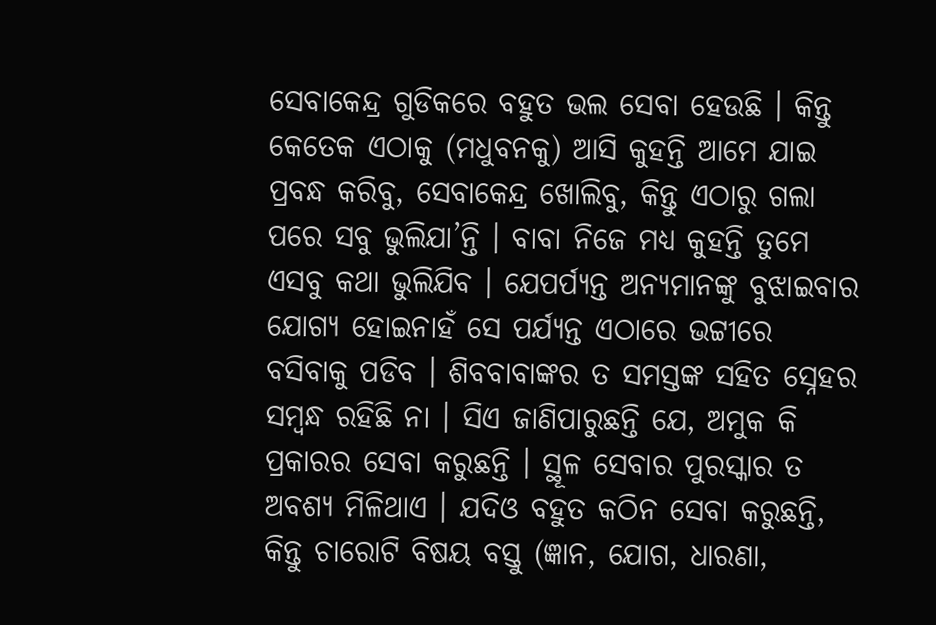ସେବାକେନ୍ଦ୍ର ଗୁଡିକରେ ବହୁତ ଭଲ ସେବା ହେଉଛି । କିନ୍ତୁ କେତେକ ଏଠାକୁ (ମଧୁବନକୁ) ଆସି କୁହନ୍ତି ଆମେ ଯାଇ ପ୍ରବନ୍ଧ କରିବୁ, ସେବାକେନ୍ଦ୍ର ଖୋଲିବୁ, କିନ୍ତୁ ଏଠାରୁ ଗଲା ପରେ ସବୁ ଭୁଲିଯା’ନ୍ତି । ବାବା ନିଜେ ମଧ୍ୟ କୁହନ୍ତି ତୁମେ ଏସବୁ କଥା ଭୁଲିଯିବ । ଯେପର୍ପ୍ୟନ୍ତ ଅନ୍ୟମାନଙ୍କୁ ବୁଝାଇବାର ଯୋଗ୍ୟ ହୋଇନାହଁ ସେ ପର୍ଯ୍ୟନ୍ତ ଏଠାରେ ଭଟ୍ଟୀରେ ବସିବାକୁ ପଡିବ । ଶିବବାବାଙ୍କର ତ ସମସ୍ତଙ୍କ ସହିତ ସ୍ନେହର ସମ୍ବନ୍ଧ ରହିଛି ନା । ସିଏ ଜାଣିପାରୁଛନ୍ତି ଯେ, ଅମୁକ କି ପ୍ରକାରର ସେବା କରୁଛନ୍ତି । ସ୍ଥୂଳ ସେବାର ପୁରସ୍କାର ତ ଅବଶ୍ୟ ମିଳିଥାଏ । ଯଦିଓ ବହୁତ କଠିନ ସେବା କରୁଛନ୍ତି, କିନ୍ତୁ ଚାରୋଟି ବିଷୟ ବସ୍ତୁ (ଜ୍ଞାନ, ଯୋଗ, ଧାରଣା,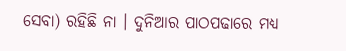ସେବା) ରହିଛି ନା । ଦୁନିଆର ପାଠପଢାରେ ମଧ୍ୟ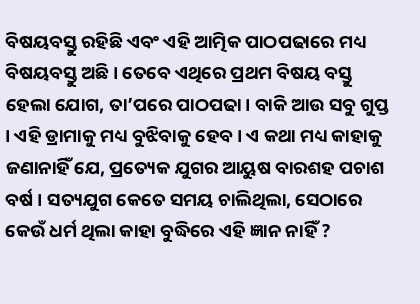ବିଷୟବସ୍ତୁ ରହିଛି ଏବଂ ଏହି ଆତ୍ମିକ ପାଠପଢାରେ ମଧ୍ୟ ବିଷୟବସ୍ତୁ ଅଛି । ତେବେ ଏଥିରେ ପ୍ରଥମ ବିଷୟ ବସ୍ତୁ ହେଲା ଯୋଗ, ତା’ପରେ ପାଠପଢା । ବାକି ଆଉ ସବୁ ଗୁପ୍ତ । ଏହି ଡ୍ରାମାକୁ ମଧ୍ୟ ବୁଝିବାକୁ ହେବ । ଏ କଥା ମଧ୍ୟ କାହାକୁ ଜଣାନାହିଁ ଯେ, ପ୍ରତ୍ୟେକ ଯୁଗର ଆୟୁଷ ବାରଶହ ପଚାଶ ବର୍ଷ । ସତ୍ୟଯୁଗ କେତେ ସମୟ ଚାଲିଥିଲା, ସେଠାରେ କେଉଁ ଧର୍ମ ଥିଲା କାହା ବୁଦ୍ଧିରେ ଏହି ଜ୍ଞାନ ନାହିଁ ?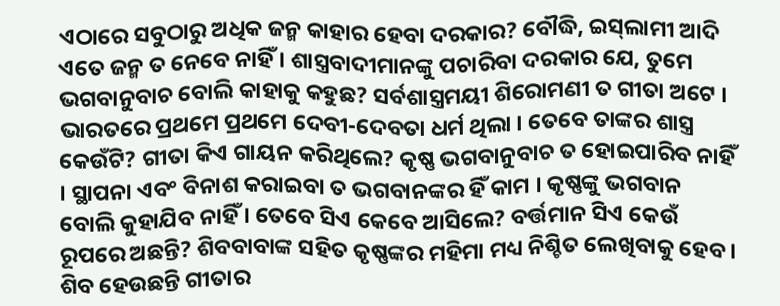ଏଠାରେ ସବୁଠାରୁ ଅଧିକ ଜନ୍ମ କାହାର ହେବା ଦରକାର? ବୌଦ୍ଧି, ଇସ୍‌ଲାମୀ ଆଦି ଏତେ ଜନ୍ମ ତ ନେବେ ନାହିଁ । ଶାସ୍ତ୍ରବାଦୀମାନଙ୍କୁ ପଚାରିବା ଦରକାର ଯେ, ତୁମେ ଭଗବାନୁବାଚ ବୋଲି କାହାକୁ କହୁଛ? ସର୍ବଶାସ୍ତ୍ରମୟୀ ଶିରୋମଣୀ ତ ଗୀତା ଅଟେ । ଭାରତରେ ପ୍ରଥମେ ପ୍ରଥମେ ଦେବୀ-ଦେବତା ଧର୍ମ ଥିଲା । ତେବେ ତାଙ୍କର ଶାସ୍ତ୍ର କେଉଁଟି? ଗୀତା କିଏ ଗାୟନ କରିଥିଲେ? କୃଷ୍ଣ ଭଗବାନୁବାଚ ତ ହୋଇପାରିବ ନାହିଁ । ସ୍ଥାପନା ଏବଂ ବିନାଶ କରାଇବା ତ ଭଗବାନଙ୍କର ହିଁ କାମ । କୃଷ୍ଣଙ୍କୁ ଭଗବାନ ବୋଲି କୁହାଯିବ ନାହିଁ । ତେବେ ସିଏ କେବେ ଆସିଲେ? ବର୍ତ୍ତମାନ ସିଏ କେଉଁ ରୂପରେ ଅଛନ୍ତି? ଶିବବାବାଙ୍କ ସହିତ କୃଷ୍ଣଙ୍କର ମହିମା ମଧ୍ୟ ନିଶ୍ଚିତ ଲେଖିବାକୁ ହେବ । ଶିବ ହେଉଛନ୍ତି ଗୀତାର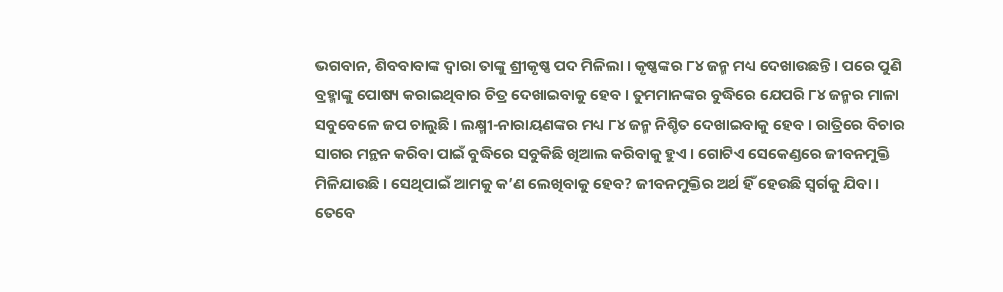ଭଗବାନ, ଶିବବାବାଙ୍କ ଦ୍ୱାରା ତାଙ୍କୁ ଶ୍ରୀକୃଷ୍ଣ ପଦ ମିଳିଲା । କୃଷ୍ଣଙ୍କର ୮୪ ଜନ୍ମ ମଧ୍ୟ ଦେଖାଉଛନ୍ତି । ପରେ ପୁଣି ବ୍ରହ୍ମାଙ୍କୁ ପୋଷ୍ୟ କରାଇଥିବାର ଚିତ୍ର ଦେଖାଇବାକୁ ହେବ । ତୁମମାନଙ୍କର ବୁଦ୍ଧିରେ ଯେପରି ୮୪ ଜନ୍ମର ମାଳା ସବୁବେଳେ ଜପ ଚାଲୁଛି । ଲକ୍ଷ୍ମୀ-ନାରାୟଣଙ୍କର ମଧ୍ୟ ୮୪ ଜନ୍ମ ନିଶ୍ଚିତ ଦେଖାଇବାକୁ ହେବ । ରାତ୍ରିରେ ବିଚାର ସାଗର ମନ୍ଥନ କରିବା ପାଇଁ ବୁଦ୍ଧିରେ ସବୁକିଛି ଖିଆଲ କରିବାକୁ ହୁଏ । ଗୋଟିଏ ସେକେଣ୍ଡରେ ଜୀବନମୁକ୍ତି ମିଳିଯାଉଛି । ସେଥିପାଇଁ ଆମକୁ କ’ଣ ଲେଖିବାକୁ ହେବ? ଜୀବନମୁକ୍ତିର ଅର୍ଥ ହିଁ ହେଉଛି ସ୍ୱର୍ଗକୁ ଯିବା । ତେବେ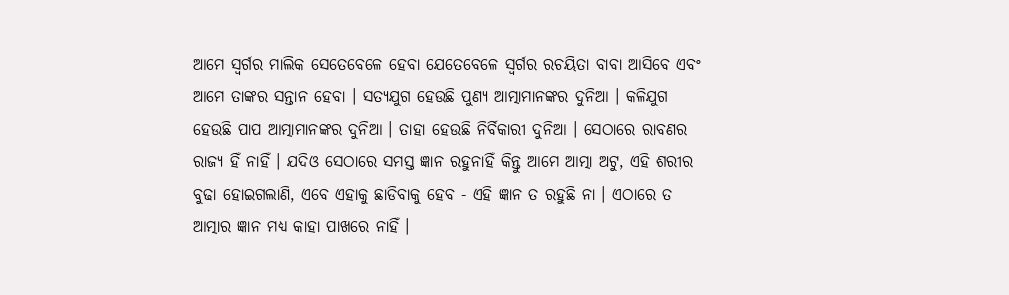ଆମେ ସ୍ୱର୍ଗର ମାଲିକ ସେତେବେଳେ ହେବା ଯେତେବେଳେ ସ୍ୱର୍ଗର ରଚୟିତା ବାବା ଆସିବେ ଏବଂ ଆମେ ତାଙ୍କର ସନ୍ତାନ ହେବା । ସତ୍ୟଯୁଗ ହେଉଛି ପୁଣ୍ୟ ଆତ୍ମାମାନଙ୍କର ଦୁନିଆ । କଳିଯୁଗ ହେଉଛି ପାପ ଆତ୍ମାମାନଙ୍କର ଦୁନିଆ । ତାହା ହେଉଛି ନିର୍ବିକାରୀ ଦୁନିଆ । ସେଠାରେ ରାବଣର ରାଜ୍ୟ ହିଁ ନାହିଁ । ଯଦିଓ ସେଠାରେ ସମସ୍ତ ଜ୍ଞାନ ରହୁନାହିଁ କିନ୍ତୁ ଆମେ ଆତ୍ମା ଅଟୁ, ଏହି ଶରୀର ବୁଢା ହୋଇଗଲାଣି, ଏବେ ଏହାକୁ ଛାଡିବାକୁ ହେବ - ଏହି ଜ୍ଞାନ ତ ରହୁଛି ନା । ଏଠାରେ ତ ଆତ୍ମାର ଜ୍ଞାନ ମଧ୍ୟ କାହା ପାଖରେ ନାହିଁ ।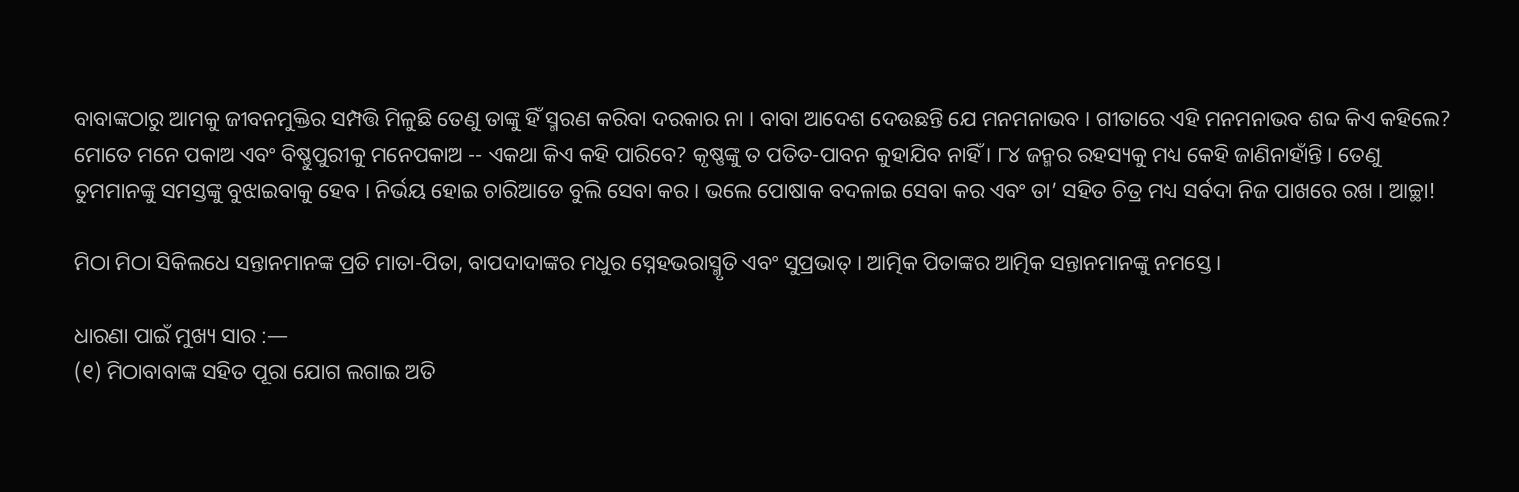ବାବାଙ୍କଠାରୁ ଆମକୁ ଜୀବନମୁକ୍ତିର ସମ୍ପତ୍ତି ମିଳୁଛି ତେଣୁ ତାଙ୍କୁ ହିଁ ସ୍ମରଣ କରିବା ଦରକାର ନା । ବାବା ଆଦେଶ ଦେଉଛନ୍ତି ଯେ ମନମନାଭବ । ଗୀତାରେ ଏହି ମନମନାଭବ ଶବ୍ଦ କିଏ କହିଲେ? ମୋତେ ମନେ ପକାଅ ଏବଂ ବିଷ୍ଣୁପୁରୀକୁ ମନେପକାଅ -- ଏକଥା କିଏ କହି ପାରିବେ? କୃଷ୍ଣଙ୍କୁ ତ ପତିତ-ପାବନ କୁହାଯିବ ନାହିଁ । ୮୪ ଜନ୍ମର ରହସ୍ୟକୁ ମଧ୍ୟ କେହି ଜାଣିନାହାଁନ୍ତି । ତେଣୁ ତୁମମାନଙ୍କୁ ସମସ୍ତଙ୍କୁ ବୁଝାଇବାକୁ ହେବ । ନିର୍ଭୟ ହୋଇ ଚାରିଆଡେ ବୁଲି ସେବା କର । ଭଲେ ପୋଷାକ ବଦଳାଇ ସେବା କର ଏବଂ ତା’ ସହିତ ଚିତ୍ର ମଧ୍ୟ ସର୍ବଦା ନିଜ ପାଖରେ ରଖ । ଆଚ୍ଛା!

ମିଠା ମିଠା ସିକିଲଧେ ସନ୍ତାନମାନଙ୍କ ପ୍ରତି ମାତା-ପିତା, ବାପଦାଦାଙ୍କର ମଧୁର ସ୍ନେହଭରାସ୍ମୃତି ଏବଂ ସୁପ୍ରଭାତ୍ । ଆତ୍ମିକ ପିତାଙ୍କର ଆତ୍ମିକ ସନ୍ତାନମାନଙ୍କୁ ନମସ୍ତେ ।

ଧାରଣା ପାଇଁ ମୁଖ୍ୟ ସାର :—
(୧) ମିଠାବାବାଙ୍କ ସହିତ ପୂରା ଯୋଗ ଲଗାଇ ଅତି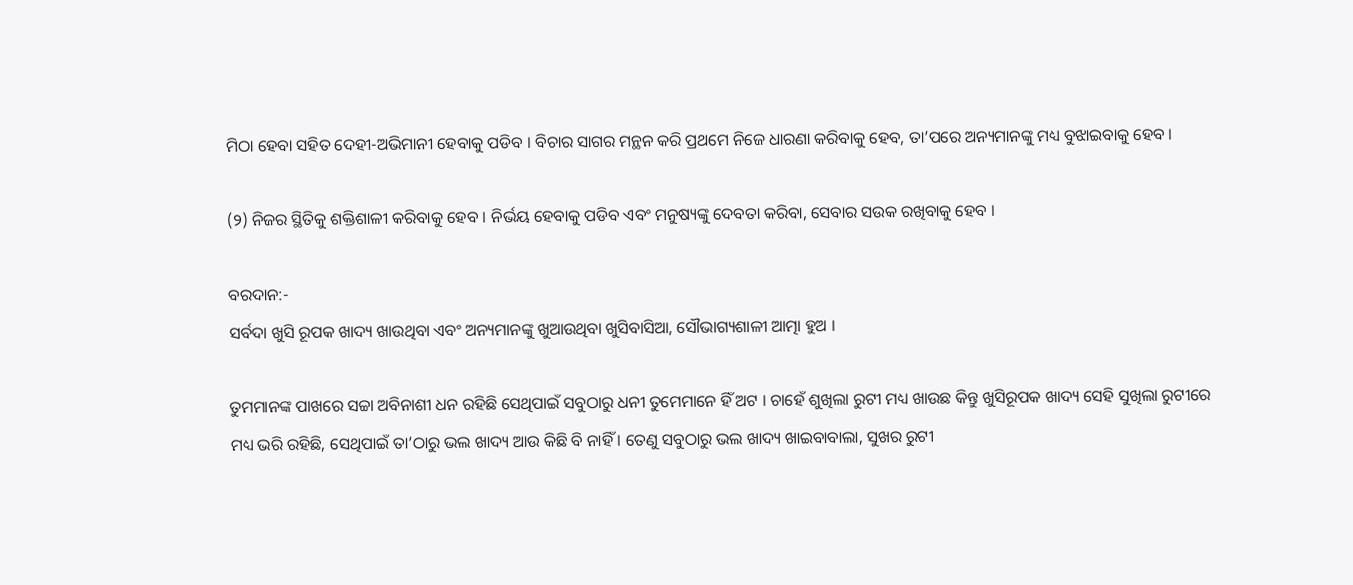ମିଠା ହେବା ସହିତ ଦେହୀ-ଅଭିମାନୀ ହେବାକୁ ପଡିବ । ବିଚାର ସାଗର ମନ୍ଥନ କରି ପ୍ରଥମେ ନିଜେ ଧାରଣା କରିବାକୁ ହେବ, ତା’ପରେ ଅନ୍ୟମାନଙ୍କୁ ମଧ୍ୟ ବୁଝାଇବାକୁ ହେବ ।

(୨) ନିଜର ସ୍ଥିତିକୁ ଶକ୍ତିଶାଳୀ କରିବାକୁ ହେବ । ନିର୍ଭୟ ହେବାକୁ ପଡିବ ଏବଂ ମନୁଷ୍ୟଙ୍କୁ ଦେବତା କରିବା, ସେବାର ସଉକ ରଖିବାକୁ ହେବ ।

ବରଦାନ:-
ସର୍ବଦା ଖୁସି ରୂପକ ଖାଦ୍ୟ ଖାଉଥିବା ଏବଂ ଅନ୍ୟମାନଙ୍କୁ ଖୁଆଉଥିବା ଖୁସିବାସିଆ, ସୌଭାଗ୍ୟଶାଳୀ ଆତ୍ମା ହୁଅ ।

ତୁମମାନଙ୍କ ପାଖରେ ସଚ୍ଚା ଅବିନାଶୀ ଧନ ରହିଛି ସେଥିପାଇଁ ସବୁଠାରୁ ଧନୀ ତୁମେମାନେ ହିଁ ଅଟ । ଚାହେଁ ଶୁଖିଲା ରୁଟୀ ମଧ୍ୟ ଖାଉଛ କିନ୍ତୁ ଖୁସିରୂପକ ଖାଦ୍ୟ ସେହି ସୁଖିଲା ରୁଟୀରେ ମଧ୍ୟ ଭରି ରହିଛି, ସେଥିପାଇଁ ତା’ଠାରୁ ଭଲ ଖାଦ୍ୟ ଆଉ କିଛି ବି ନାହିଁ । ତେଣୁ ସବୁଠାରୁ ଭଲ ଖାଦ୍ୟ ଖାଇବାବାଲା, ସୁଖର ରୁଟୀ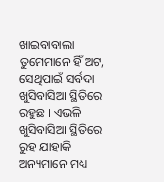ଖାଇବାବାଲା ତୁମେମାନେ ହିଁ ଅଟ, ସେଥିପାଇଁ ସର୍ବଦା ଖୁସିବାସିଆ ସ୍ଥିତିରେ ରହୁଛ । ଏଭଳି ଖୁସିବାସିଆ ସ୍ଥିତିରେ ରୁହ ଯାହାକି ଅନ୍ୟମାନେ ମଧ୍ୟ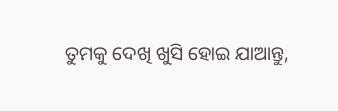ତୁମକୁ ଦେଖି ଖୁସି ହୋଇ ଯାଆନ୍ତୁ,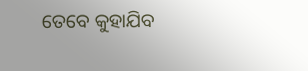ତେବେ କୁହାଯିବ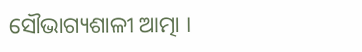ସୌଭାଗ୍ୟଶାଳୀ ଆତ୍ମା ।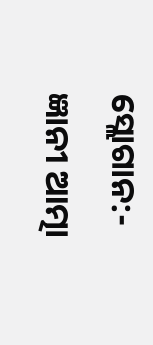ସ୍ଲୋଗାନ:-
ଜ୍ଞାନୀ ଆତ୍ମା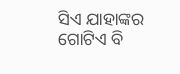ସିଏ ଯାହାଙ୍କର ଗୋଟିଏ ବି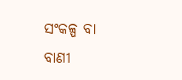ସଂକଳ୍ପ ବା ବାଣୀ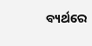ବ୍ୟର୍ଥରେ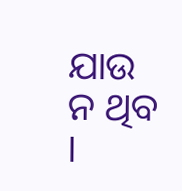ଯାଉ ନ ଥିବ ।